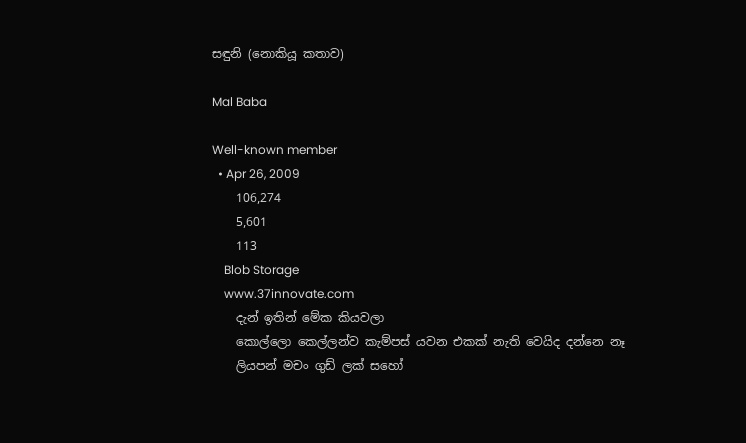සඳුනි (නොකියූ කතාව)

Mal Baba

Well-known member
  • Apr 26, 2009
    106,274
    5,601
    113
    Blob Storage
    www.37innovate.com
    දැන් ඉතින් මේක කියවලා
    කොල්ලො කෙල්ලන්ව කැම්පස් යවන එකක් නැති වෙයිද දන්නෙ නෑ
    ලියපන් මචං ගුඩ් ලක් සහෝ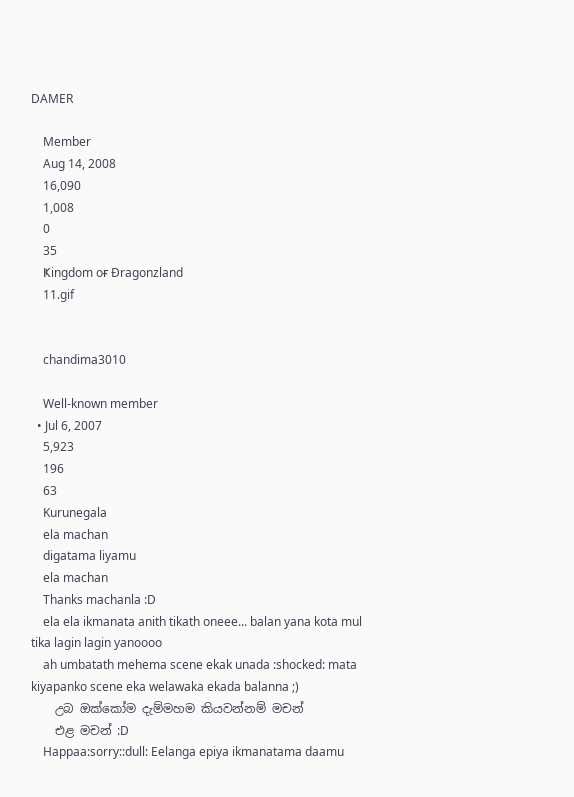DAMER

    Member
    Aug 14, 2008
    16,090
    1,008
    0
    35
    Ҝingdom oғ Ðragonzland
    11.gif


    chandima3010

    Well-known member
  • Jul 6, 2007
    5,923
    196
    63
    Kurunegala
    ela machan
    digatama liyamu
    ela machan
    Thanks machanla :D
    ela ela ikmanata anith tikath oneee... balan yana kota mul tika lagin lagin yanoooo
    ah umbatath mehema scene ekak unada :shocked: mata kiyapanko scene eka welawaka ekada balanna ;)
    උබ ඔක්කෝම දැම්මහම කියවන්නම් මචන්
    එළ මචන් :D
    Happaa:sorry::dull: Eelanga epiya ikmanatama daamu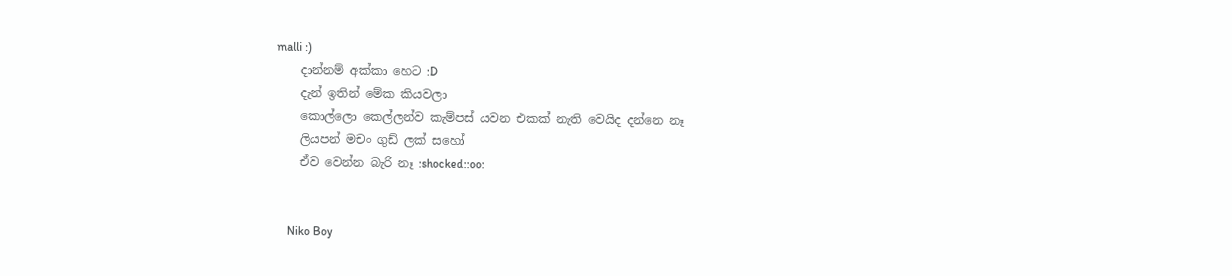malli :)
    දාන්නම් අක්කා හෙට :D
    දැන් ඉතින් මේක කියවලා
    කොල්ලො කෙල්ලන්ව කැම්පස් යවන එකක් නැති වෙයිද දන්නෙ නෑ
    ලියපන් මචං ගුඩ් ලක් සහෝ
    ඒව වෙන්න බැරි නෑ :shocked::oo:


    Niko Boy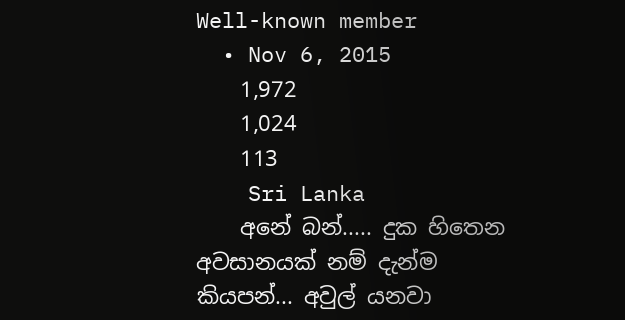Well-known member
  • Nov 6, 2015
    1,972
    1,024
    113
    Sri Lanka
    අනේ බන්..... දුක හිතෙන අවසානයක් නම් දැන්ම කියපන්... අවුල් යනවා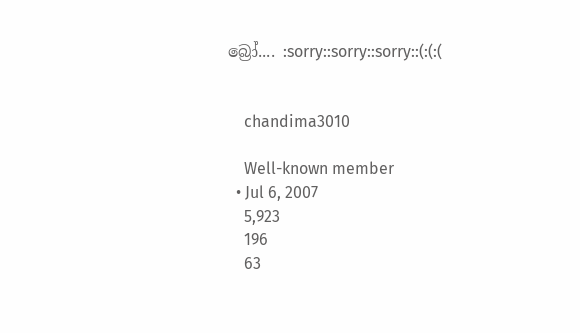බ්‍රෝ.... :sorry::sorry::sorry::(:(:(


    chandima3010

    Well-known member
  • Jul 6, 2007
    5,923
    196
    63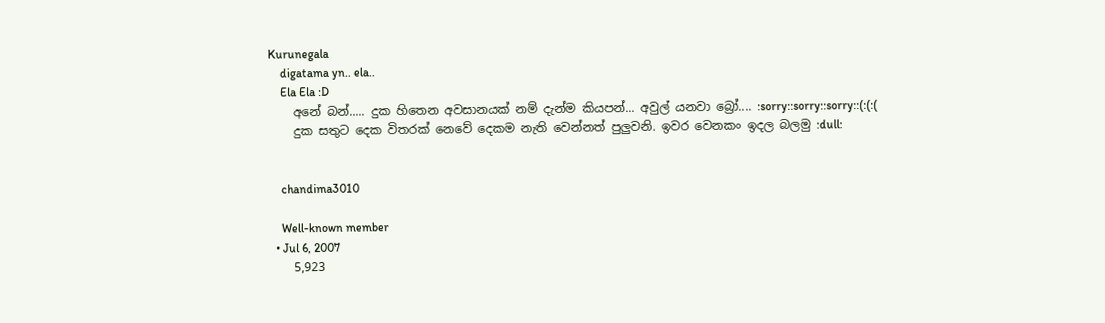Kurunegala
    digatama yn.. ela..
    Ela Ela :D
    අනේ බන්..... දුක හිතෙන අවසානයක් නම් දැන්ම කියපන්... අවුල් යනවා බ්‍රෝ.... :sorry::sorry::sorry::(:(:(
    දුක සතුට දෙක විතරක් නෙවේ දෙකම නැති වෙන්නත් පුලුවනි. ඉවර වෙනකං ඉදල බලමු :dull:


    chandima3010

    Well-known member
  • Jul 6, 2007
    5,923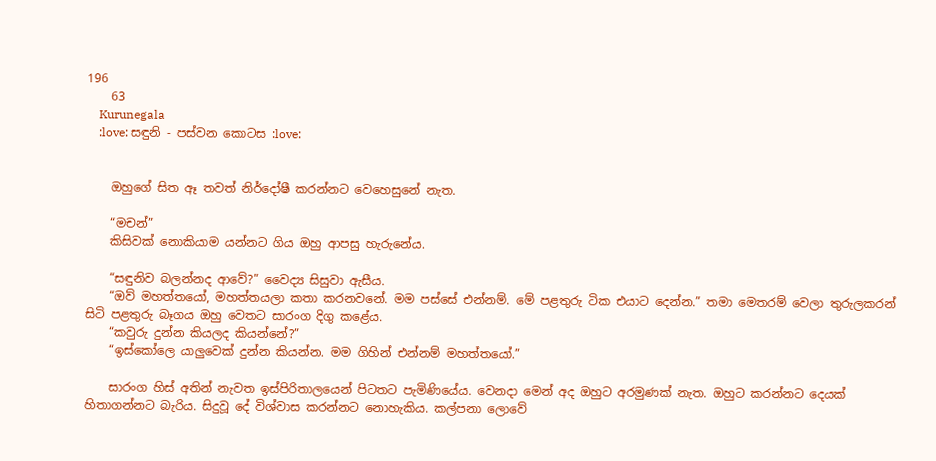196
    63
    Kurunegala
    :love: සඳුනි - පස්වන කොටස :love:


    ඔහුගේ සිත ඈ තවත් නිර්දෝෂී කරන්නට වෙහෙසුනේ නැත.

    “මචන්”
    කිසිවක් නොකියාම යන්නට ගිය ඔහු ආපසු හැ‍රුනේය.

    “සඳුනිව බලන්නද ආවේ?” වෛද්‍ය සිසුවා ඇසීය.
    “ඔව් මහත්තයෝ, මහත්තයලා කතා කරනවනේ. මම පස්සේ එන්නම්. මේ පළතුරු ‍ටික එයාට දෙන්න.” තමා මෙතරම් වෙලා තුරුලකරන් සිටි පළතුරු බෑගය ඔහු‍ වෙතට සාරංග දිගු කළේය.
    “කවුරු දුන්න කියලද කියන්නේ?”
    “ඉස්කෝලෙ යාලුවෙක් දුන්න කියන්න. මම ගිහින් එන්නම් මහත්තයෝ.”

    සාරංග හිස් අතින් නැවත ඉස්පිරිතාලයෙන් පිටතට පැමිණියේය. වෙනදා මෙන් අද ඔහුට අරමුණක් නැත. ඔහුට කරන්නට දෙයක් හිතාගන්නට බැරිය. සිදුවූ දේ විශ්වාස කරන්නට නොහැකිය. කල්පනා ලොවේ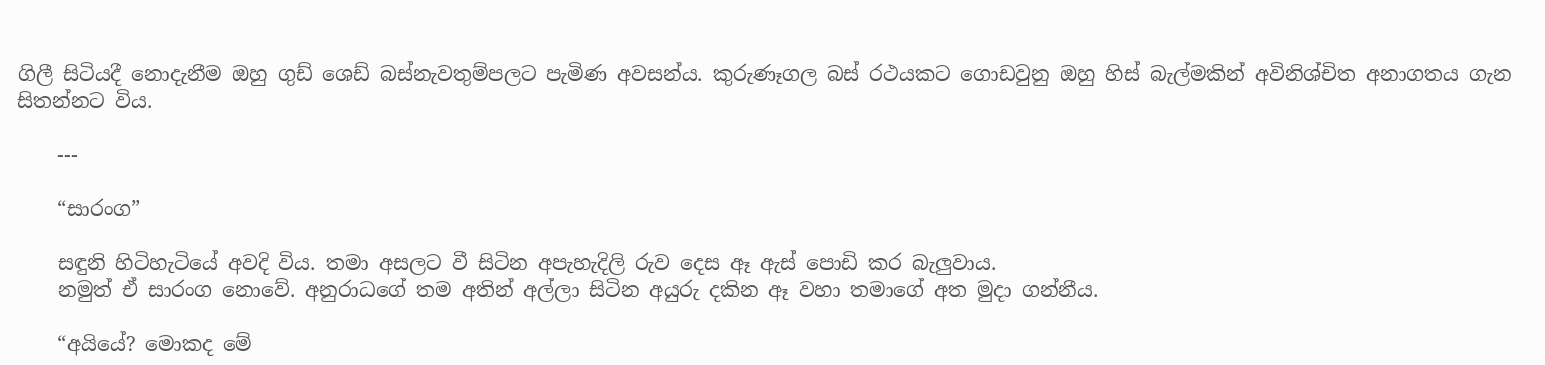ගිලී සිටියදී නොදැනීම ඔහු ගුඩ් ශෙඩ් බස්නැවතුම්පලට පැමිණ අවසන්ය. කුරුණෑගල බස් රථයකට ගොඩවුනු ඔහු හිස් බැල්මකින් අවිනිශ්චිත අනාගතය ගැන සිතන්නට විය.

    ---

    “සාරංග”

    සඳුනි හිටිහැටියේ අවදි විය. තමා අසලට වී සිටින අපැහැදිලි රුව දෙස ඈ ඇස් පොඩි කර බැලුවාය.
    නමුත් ඒ සාරංග නොවේ. අනුරාධගේ තම අතින් අල්ලා සිටින අයුරු දකින ඈ වහා තමාගේ අත මුදා ගන්නීය.

    “අයියේ? මොකද මේ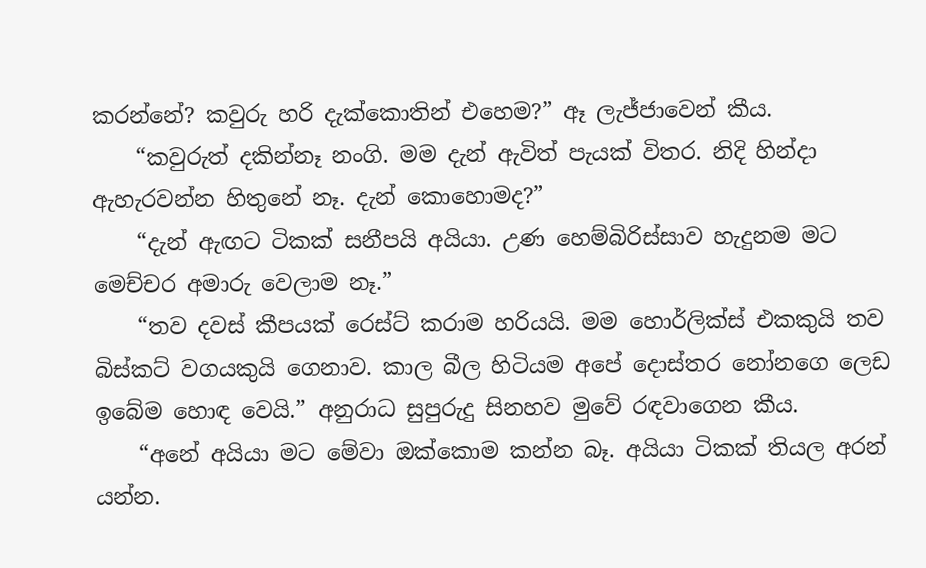කරන්නේ? කවුරු හරි දැක්කොතින් එහෙම?” ඈ ලැජ්ජාවෙන් කීය.
    “කවුරුත් දකින්නෑ නංගි. මම දැන් ඇවිත් පැයක් විතර. නිදි හින්දා ඇහැරවන්න හිතුනේ නෑ. දැන් කොහොමද?”
    “දැන් ඇඟට ටිකක් ‍සනීපයි අයියා. උණ හෙම්බිරිස්සාව හැදුනම මට මෙච්චර අමාරු වෙලාම නෑ.”
    “තව දවස් කීපයක් රෙස්ට් කරාම හරියයි. මම හොර්ලික්ස් එකකුයි තව බිස්කට් වගයකුයි ගෙනාව. කාල බීල හිටියම අපේ දොස්තර නෝනගෙ ලෙඩ ඉබේම හොඳ වෙයි.” අනුරාධ සුපුරුදු සිනහව මුවේ රඳවාගෙන කීය.
    “අනේ අයියා මට මේවා ඔක්කොම කන්න බෑ. අයියා ටිකක් තියල අරන් යන්න.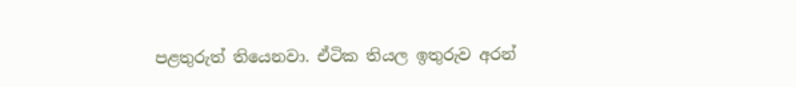පළතුරුත් තියෙනවා. ඒටික තියල ඉතුරුව අරන්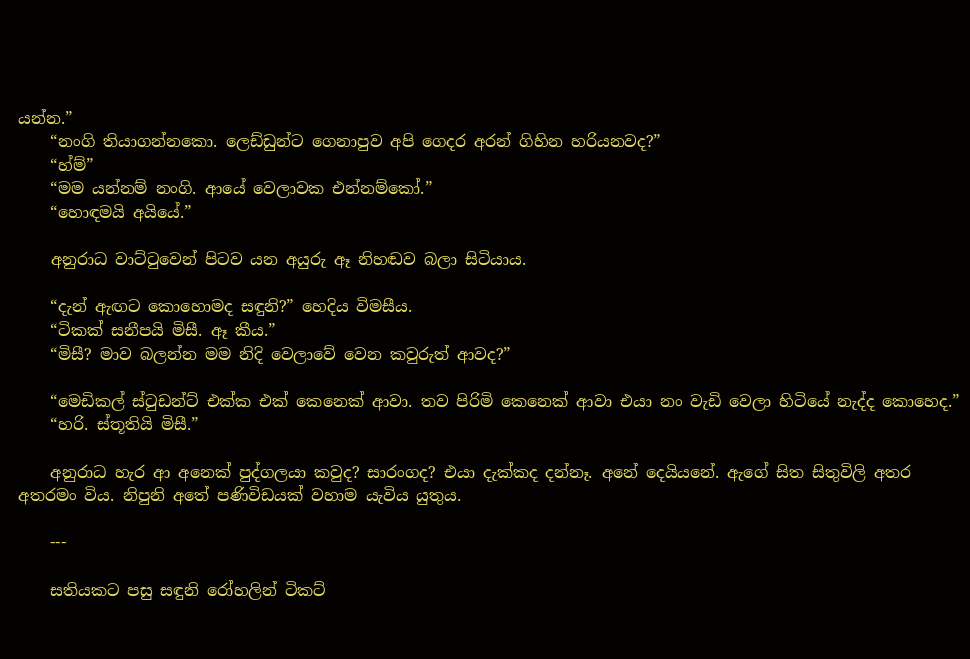යන්න.”
    “නංගි තියාගන්නකො. ලෙඩ්ඩුන්ට ගෙනාපුව අපි ගෙදර අරන් ගිහින හරියනවද?”
    “හ්ම්”
    “මම යන්නම් නංගි. ආයේ වෙලාවක එන්නම්කෝ.”
    “හොඳමයි අයියේ.”

    අනුරාධ වාට්ටුවෙන් පිටව යන අයුරු ඈ නිහඬව බලා සිටියාය.

    “දැන් ඇඟට කොහොමද සඳුනි?” හෙදිය විමසීය.
    “ටිකක් සනීපයි මිසී. ඈ කීය.”
    “මිසී? මාව බලන්න මම නිදි වෙලාවේ වෙන කවුරුත් ආවද?”

    “මෙඩිකල් ස්ටුඩන්ට් එක්ක එක් කෙනෙක් ආවා. තව පිරිමි කෙනෙක් ආවා එයා නං වැඩි වෙලා හිටියේ නැද්ද කොහෙද.”
    “හරි. ස්තූතියි මිසී.”

    අනුරාධ හැර ආ අනෙක් පුද්ගලයා කවුද? සාරංගද? එයා දැක්කද දන්නෑ. අනේ දෙයියනේ. ඇගේ සිත සිතුවිලි අතර අතරමං විය. නිපුනි අතේ පණිවිඩයක් වහාම යැවිය යුතුය.

    ---

    සතියකට පසු සඳුනි රෝහලින් ටික‍ට්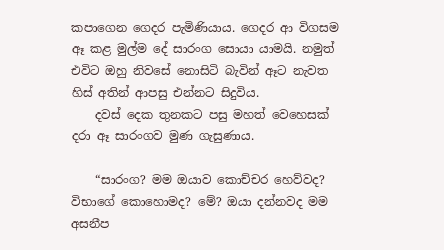කපාගෙන ගෙදර පැමිණියාය. ගෙදර ආ විගසම ඈ කළ මුල්ම දේ සාරංග සොයා යාමයි. නමුත් එවිට ඔහු නිවසේ නොසිටි බැවින් ඈට නැවත හිස් අතින් ආපසු එන්නට සිදුවිය.
    දවස් දෙක තුනකට පසු මහත් වෙහෙසක් දරා ඈ සාරංගව මුණ ගැසුණාය.

    “සාරංග? මම ‍ඔයාව කොච්චර හෙව්වද? විභාගේ කොහොමද? මේ? ඔයා දන්නවද මම අසනීප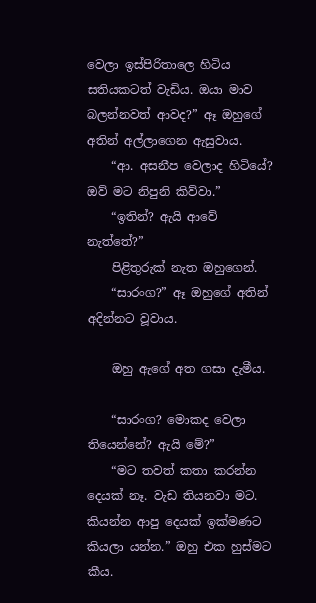වෙලා ඉස්පිරිතාලෙ හිටිය සතියකටත් වැඩිය. ඔයා මාව බලන්නවත් ආවද?” ඈ ඔහුගේ අතින් අල්ලාගෙන ඇසුවාය.
    “ආ. අසනීප වෙලාද හිටියේ? ඔව් මට නිපුනි කිව්වා.”
    “ඉතින්? ඇයි ආවේ නැත්තේ?”
    පිළිතුරුක් නැත ඔහුගෙන්.
    “සාරංග?” ඈ ඔහුගේ අතින් අදින්නට වූවාය.

    ඔහු ඇගේ අත ගසා දැමීය.

    “සාරංග? මොකද වෙලා තියෙන්නේ? ඇයි මේ?”
    “මට තවත් කතා කරන්න දෙයක් නෑ. වැඩ තියනවා මට. කියන්න ආපු දෙයක් ඉක්මණට කියලා යන්න.” ඔහු එක හුස්මට කීය.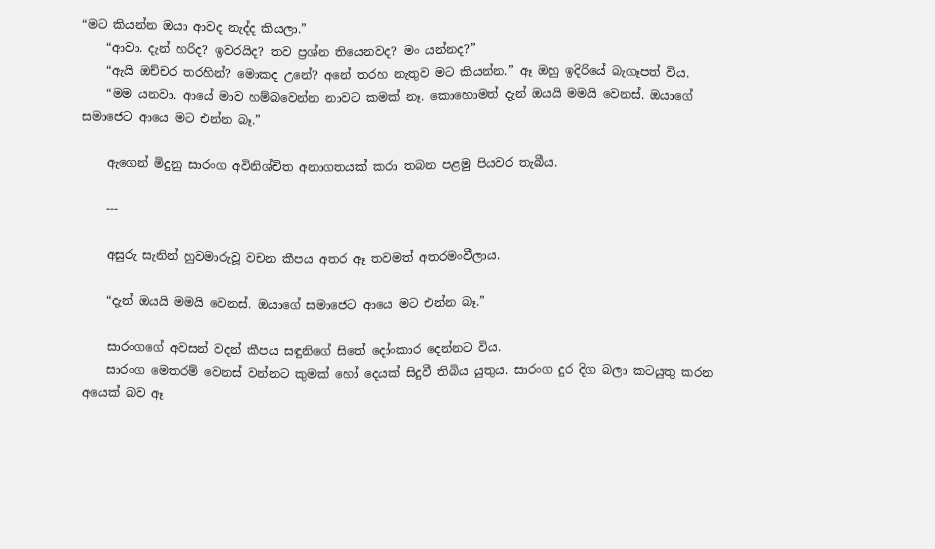“ම‍ට කියන්න ඔයා ආවද නැද්ද කියලා.”
    “ආවා. දැන් හරිද? ඉවරයිද? තව ප්‍රශ්න තියෙනවද? මං යන්නද?”
    “ඇයි ඔච්චර තරහින්? මොකද උනේ? අනේ තරහ නැතුව මට කියන්න.” ඈ ඔහු ඉදිරියේ බැගෑපත් විය.
    “මම යනවා. ආයේ මාව හම්බවෙන්න නාවට කමක් නෑ. කොහොමත් දැන් ඔයයි මමයි වෙනස්. ඔයාගේ සමාජෙට ආයෙ මට එන්න බෑ.”

    ඇගෙන් මිදුනු සාරංග අවිනිශ්චිත අනාගතයක් කරා තබන පළමු පියවර තැබීය.

    ---

    අසුරු සැනින් හුවමාරුවූ වචන කීපය අතර ඈ තවමත් අතරමංවීලාය.

    “දැන් ඔයයි මමයි වෙනස්. ඔයාගේ සමාජෙට ආයෙ මට එන්න බෑ.”

    සාරංගගේ අවසන් වදන් කීපය සඳුනිගේ සිතේ දෝංකාර දෙන්නට විය.
    සාරංග මෙතරම් වෙනස් වන්නට කුමක් හෝ දෙයක් සිදුවී තිබිය යුතුය. සාරංග දුර දිග බලා කටයුතු කරන අයෙක් බව ඈ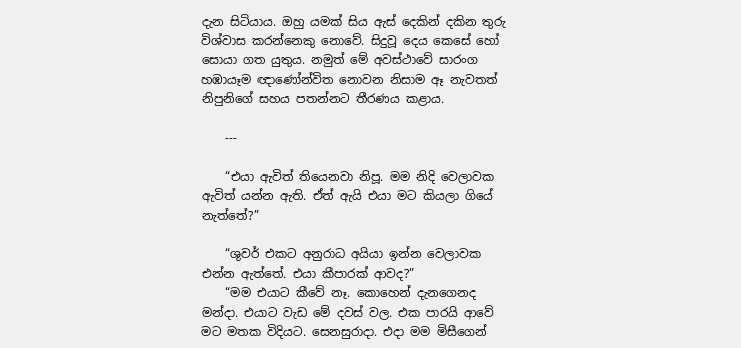දැන සිටියාය. ඔහු යමක් සිය ඇස් දෙකින් දකින තුරු විශ්වාස කරන්නෙකු නොවේ. සිදුවූ දෙය කෙසේ හෝ සොයා ගත යුතුය. නමුත් මේ අවස්ථාවේ සාරංග හඹායෑම ඥාණෝන්විත නොවන නිසාම ඈ නැවතත් නිපුනිගේ සහය පතන්නට තීරණය කළාය.

    ---

    “එයා ඇවිත් තියෙනවා නිපූ. මම නිදි වෙලාවක ඇවිත් යන්න ඇති. ඒත් ඇයි එයා මට කියලා ගියේ නැත්තේ?”

    “ශුවර් එකට අනුරාධ අයියා ඉන්න වෙලාවක එන්න ඇත්තේ. එයා කීපාරක් ආවද?”
    “මම එයාට කීවේ නෑ. කොහෙන් දැනගෙනද මන්දා. එයාට වැඩ මේ දවස් වල. එක පාරයි ආවේ මට මතක විදියට. සෙනසුරාදා. එදා මම මිසීගෙන්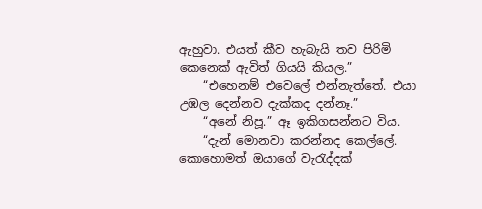ඇහුවා. එයත් කීව හැබැයි තව පිරිමි කෙනෙක් ඇවිත් ගියයි කියල.”
    “එහෙනම් එවෙලේ එන්නැත්තේ. එයා උඹල දෙන්නව දැක්කද දන්නෑ.”
    “අනේ ‍නිපූ.” ඈ ඉකිගසන්නට විය.
    “දැන් මොනවා කරන්නද කෙල්ලේ. කොහොමත් ඔයාගේ වැරැද්දක්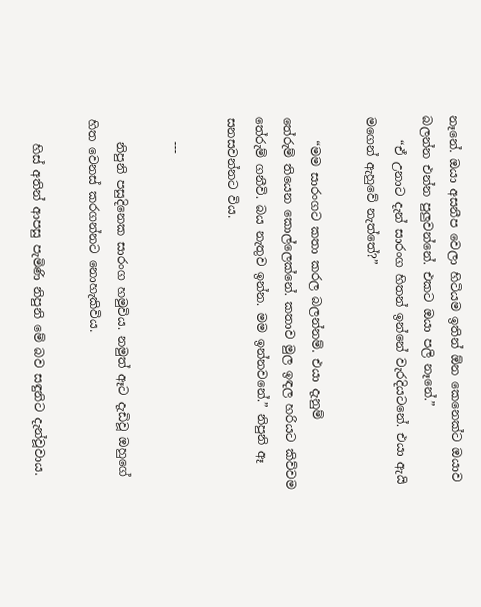නෑනේ. ඔයා අසනීප වෙලා හිටියම ඉතින් ඕන කෙනෙක්ට ‍ඔයාව බලන්න එන්න පුලුවන්නේ. එකට ඔයා පලි නෑනේ.”
    “ඒ උනාට දැන් සාරංග හිතන් ඉන්නේ වැරදියටනේ. එයා ඇයි මගෙන් ඇහුවේ නැත්තේ?”

    “මම සාරංගට කතා කරල බලන්නම්. එයා දැනුම් තේරුම් ‍තියෙන කොල්ලෙක්නේ. කතාව මුල ඉඳල හරියට කිව්වම තේරුම් ගනීවි. බය නැතුව ඉන්න. මම ඉන්නවනේ.” නිපුනි ඈ සනසවන්නට විය.

    ---

    නිපුනි පසුදිනෙක සාරංග හමුවිය. නමුත් ඈට දැඩිවූ ඔහුගේ හිත වෙනස් කරගන්නට නොහැකිවිය.

    හිස් අතින් ආපසු පැමිණි නිපුනි මේ බව සඳුනිට දැන්වූවාය.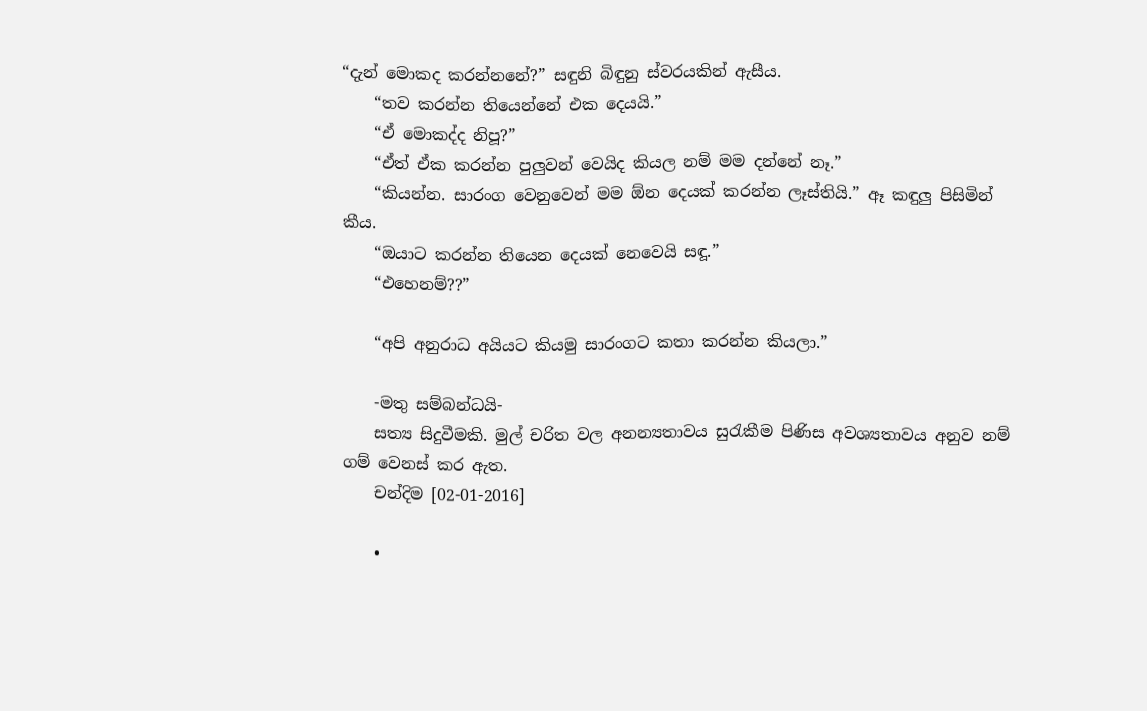“දැන් මොකද කරන්නනේ?” සඳුනි බිඳුනු ස්වරයකින් ඇසීය.
    “තව කරන්න තියෙන්නේ එක දෙයයි.”
    “ඒ මොකද්ද නිපූ?”
    “ඒත් ඒක කරන්න පුලුවන් වෙයිද කියල නම් මම දන්නේ නෑ.”
    “කියන්න. සාරංග වෙනුවෙන් මම ඕන දෙයක් කරන්න ලෑස්තියි.” ඈ කඳුලු පිසිමින් කීය.
    “ඔයාට කරන්න තියෙන දෙයක් නෙවෙයි සඳූ.”
    “එහෙනම්??”

    “අපි අනුරාධ අයිය‍ට කියමු සාරංගට කතා කරන්න කියලා.”

    -මතු සම්බන්ධයි-
    සත්‍ය සිදුවීමකි. මුල් චරිත වල අනන්‍යතාවය සුරැකීම පිණිස අවශ්‍යතාවය අනුව නම් ගම් වෙනස් කර ඇත.
    චන්දිම [02-01-2016]

    •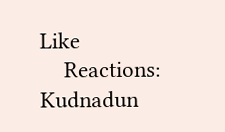Like
    Reactions: Kudnadun